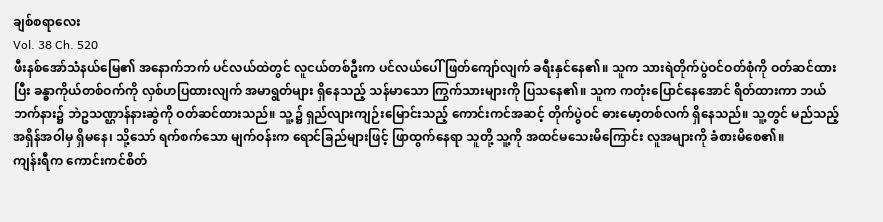ချစ်စရာလေး
Vol. 38 Ch. 520
ဖီးနစ်အော်သံနယ်မြေ၏ အနောက်ဘက် ပင်လယ်ထဲတွင် လူငယ်တစ်ဦးက ပင်လယ်ပေါ် ဖြတ်ကျော်လျက် ခရီးနှင်နေ၏။ သူက သားရဲတိုက်ပွဲဝင်ဝတ်စုံကို ဝတ်ဆင်ထားပြီး ခန္ဓာကိုယ်တစ်ဝက်ကို လှစ်ဟပြထားလျက် အမာရွတ်များ ရှိနေသည့် သန်မာသော ကြွက်သားများကို ပြသနေ၏။ သူက ကတုံးပြောင်နေအောင် ရိတ်ထားကာ ဘယ်ဘက်နား၌ ဘဲဥသဏ္ဌာန်နားဆွဲကို ဝတ်ဆင်ထားသည်။ သူ့၌ ရှည်လျားကျဉ်းမြောင်းသည့် ကောင်းကင်အဆင့် တိုက်ပွဲဝင် ဓားမော့တစ်လက် ရှိနေသည်။ သူ့တွင် မည်သည့် အရှိန်အဝါမှ ရှိမနေ၊ သို့သော် ရက်စက်သော မျက်ဝန်းက ရောင်ခြည်များဖြင့် ဖြာထွက်နေရာ သူတို့ သူ့ကို အထင်မသေးမိကြောင်း လူအများကို ခံစားမိစေ၏။
ကျန်းရီက ကောင်းကင်စိတ်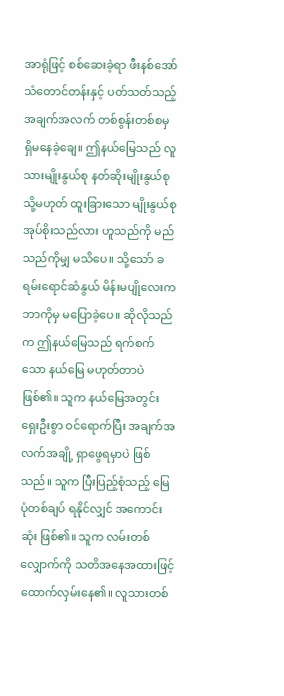အာရုံဖြင့် စစ်ဆေးခဲ့ရာ ဖီးနစ်အော်သံတောင်တန်းနှင့် ပတ်သတ်သည့် အချက်အလက် တစ်စွန်းတစ်စမှ ရှိမနေခဲ့ချေ။ ဤနယ်မြေသည် လူသားမျိုးနွယ်စု နတ်ဆိုးမျိုးနွယ်စု သို့မဟုတ် ထူးခြားသော မျိုးနွယ်စု အုပ်စိုးသည်လား ဟူသည်ကို မည်သည်ကိုမျှ မသိပေ။ သို့သော် ခရမ်းရောင်ဆံနွယ် မိန်းမပျိုလေးက ဘာကိုမှ မပြောခဲ့ပေ။ ဆိုလိုသည်က ဤနယ်မြေသည် ရက်စက်သော နယ်မြေ မဟုတ်တာပဲ ဖြစ်၏။ သူက နယ်မြေအတွင်း ရှေးဦးစွာ ဝင်ရောက်ပြီး အချက်အလက်အချို့ ရှာဖွေရမှာပဲ ဖြစ်သည်။ သူက ပြီးပြည့်စုံသည့် မြေပုံတစ်ချပ် ရနိုင်လျှင် အကောင်းဆုံး ဖြစ်၏။ သူက လမ်းတစ်လျှောက်ကို သတိအနေအထားဖြင့် ထောက်လှမ်းနေ၏။ လူသားတစ်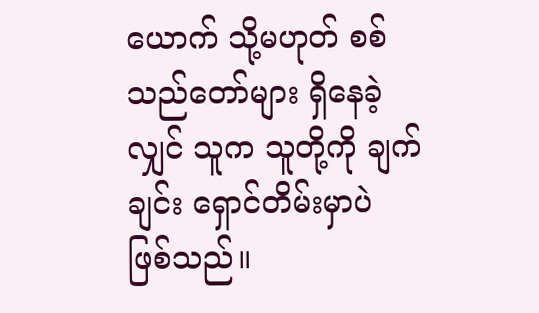ယောက် သို့မဟုတ် စစ်သည်တော်များ ရှိနေခဲ့လျှင် သူက သူတို့ကို ချက်ချင်း ရှောင်တိမ်းမှာပဲ ဖြစ်သည်။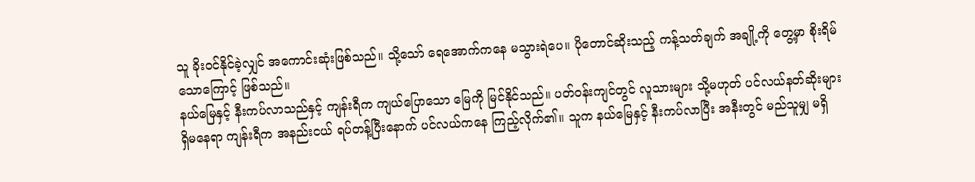သူ ခိုးဝင်နိုင်ခဲ့လျှင် အကောင်းဆုံးဖြစ်သည်။ သို့သော် ရေအောက်ကနေ မသွားရဲပေ။ ပိုတောင်ဆိုးသည့် ကန့်သတ်ချက် အချို့ကို တွေ့မှာ စိုးရိမ်သောကြောင့် ဖြစ်သည်။
နယ်မြေနှင့် နီးကပ်လာသည်နှင့် ကျန်းရီက ကျယ်ပြောသော မြေကို မြင်နိုင်သည်။ ပတ်ဝန်းကျင်တွင် လူသားများ သို့မဟုတ် ပင်လယ်နတ်ဆိုးများ ရှိမနေရာ ကျန်းရီက အနည်းငယ် ရပ်တန့်ပြီးနောက် ပင်လယ်ကနေ ကြည့်လိုက်၏။ သူက နယ်မြေနှင့် နီးကပ်လာပြီး အနီးတွင် မည်သူမျှ မရှိ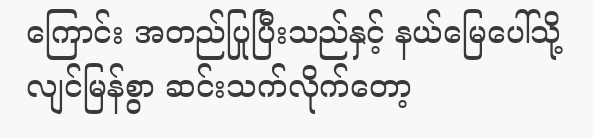ကြောင်း အတည်ပြုပြီးသည်နှင့် နယ်မြေပေါ်သို့ လျင်မြန်စွာ ဆင်းသက်လိုက်တော့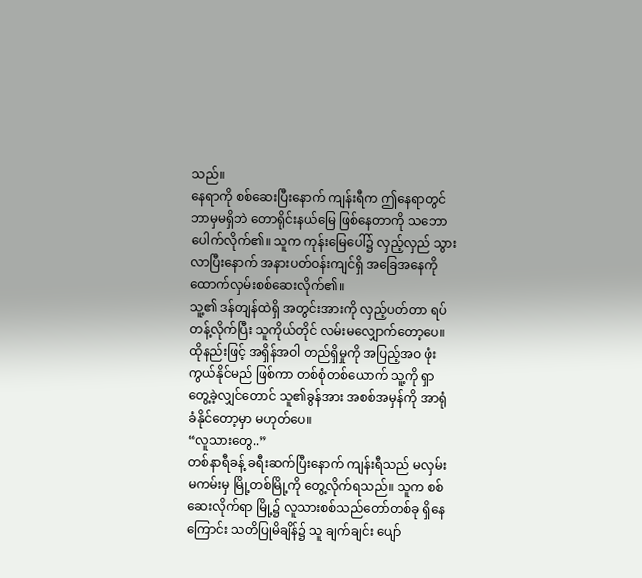သည်။
နေရာကို စစ်ဆေးပြီးနောက် ကျန်းရီက ဤနေရာတွင် ဘာမှမရှိဘဲ တောရိုင်းနယ်မြေ ဖြစ်နေတာကို သဘောပေါက်လိုက်၏။ သူက ကုန်းမြေပေါ်၌ လှည့်လှည် သွားလာပြီးနောက် အနားပတ်ဝန်းကျင်ရှိ အခြေအနေကို ထောက်လှမ်းစစ်ဆေးလိုက်၏။
သူ့၏ ဒန်တျန်ထဲရှိ အတွင်းအားကို လှည့်ပတ်တာ ရပ်တန့်လိုက်ပြီး သူကိုယ်တိုင် လမ်းမလျှောက်တော့ပေ။ ထိုနည်းဖြင့် အရှိန်အဝါ တည်ရှိမှုကို အပြည့်အဝ ဖုံးကွယ်နိုင်မည် ဖြစ်ကာ တစ်စုံတစ်ယောက် သူ့ကို ရှာတွေ့ခဲ့လျှင်တောင် သူ၏ခွန်အား အစစ်အမှန်ကို အာရုံခံနိုင်တော့မှာ မဟုတ်ပေ။
“လူသားတွေ..”
တစ်နာရီခန့် ခရီးဆက်ပြီးနောက် ကျန်းရီသည် မလှမ်းမကမ်းမှ မြို့တစ်မြို့ကို တွေ့လိုက်ရသည်။ သူက စစ်ဆေးလိုက်ရာ မြို့၌ လူသားစစ်သည်တော်တစ်ခု ရှိနေကြောင်း သတိပြုမိချိန်၌ သူ ချက်ချင်း ပျော်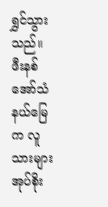ရွှင်သွားသည်။
ဖီးနစ်အော်သံနယ်မြေက လူသားများ အုပ်စိုး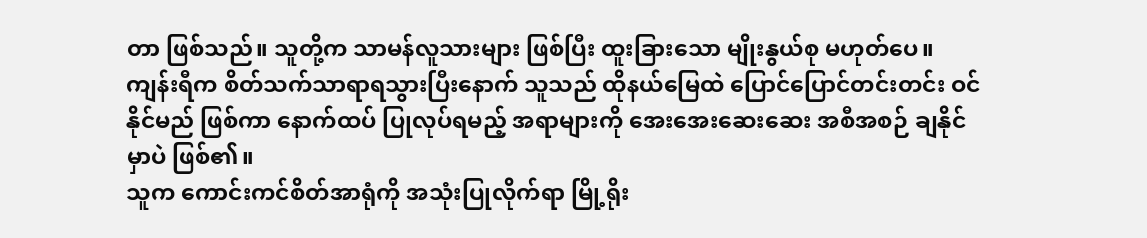တာ ဖြစ်သည်။ သူတို့က သာမန်လူသားများ ဖြစ်ပြီး ထူးခြားသော မျိုးနွယ်စု မဟုတ်ပေ။ ကျန်းရီက စိတ်သက်သာရာရသွားပြီးနောက် သူသည် ထိုနယ်မြေထဲ ပြောင်ပြောင်တင်းတင်း ဝင်နိုင်မည် ဖြစ်ကာ နောက်ထပ် ပြုလုပ်ရမည့် အရာများကို အေးအေးဆေးဆေး အစီအစဉ် ချနိုင်မှာပဲ ဖြစ်၏။
သူက ကောင်းကင်စိတ်အာရုံကို အသုံးပြုလိုက်ရာ မြို့ရိုး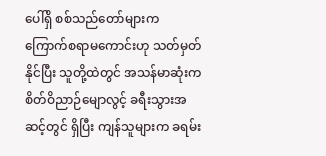ပေါ်ရှိ စစ်သည်တော်များက ကြောက်စရာမကောင်းဟု သတ်မှတ်နိုင်ပြီး သူတို့ထဲတွင် အသန်မာဆုံးက စိတ်ဝိညာဉ်မျောလွင့် ခရီးသွားအဆင့်တွင် ရှိပြီး ကျန်သူများက ခရမ်း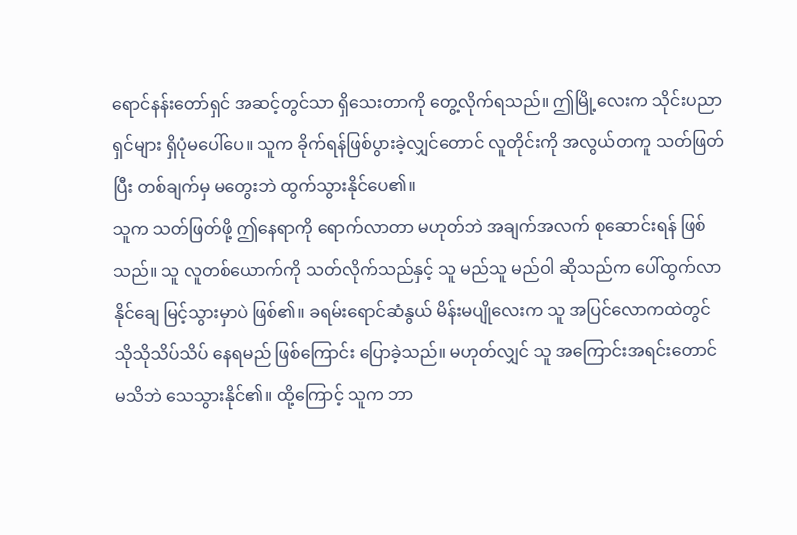ရောင်နန်းတော်ရှင် အဆင့်တွင်သာ ရှိသေးတာကို တွေ့လိုက်ရသည်။ ဤမြို့လေးက သိုင်းပညာရှင်များ ရှိပုံမပေါ်ပေ။ သူက ခိုက်ရန်ဖြစ်ပွားခဲ့လျှင်တောင် လူတိုင်းကို အလွယ်တကူ သတ်ဖြတ်ပြီး တစ်ချက်မှ မတွေးဘဲ ထွက်သွားနိုင်ပေ၏။
သူက သတ်ဖြတ်ဖို့ ဤနေရာကို ရောက်လာတာ မဟုတ်ဘဲ အချက်အလက် စုဆောင်းရန် ဖြစ်သည်။ သူ လူတစ်ယောက်ကို သတ်လိုက်သည်နှင့် သူ မည်သူ မည်ဝါ ဆိုသည်က ပေါ်ထွက်လာနိုင်ချေ မြင့်သွားမှာပဲ ဖြစ်၏။ ခရမ်းရောင်ဆံနွယ် မိန်းမပျိုလေးက သူ အပြင်လောကထဲတွင် သိုသိုသိပ်သိပ် နေရမည် ဖြစ်ကြောင်း ပြောခဲ့သည်။ မဟုတ်လျှင် သူ အကြောင်းအရင်းတောင် မသိဘဲ သေသွားနိုင်၏။ ထို့ကြောင့် သူက ဘာ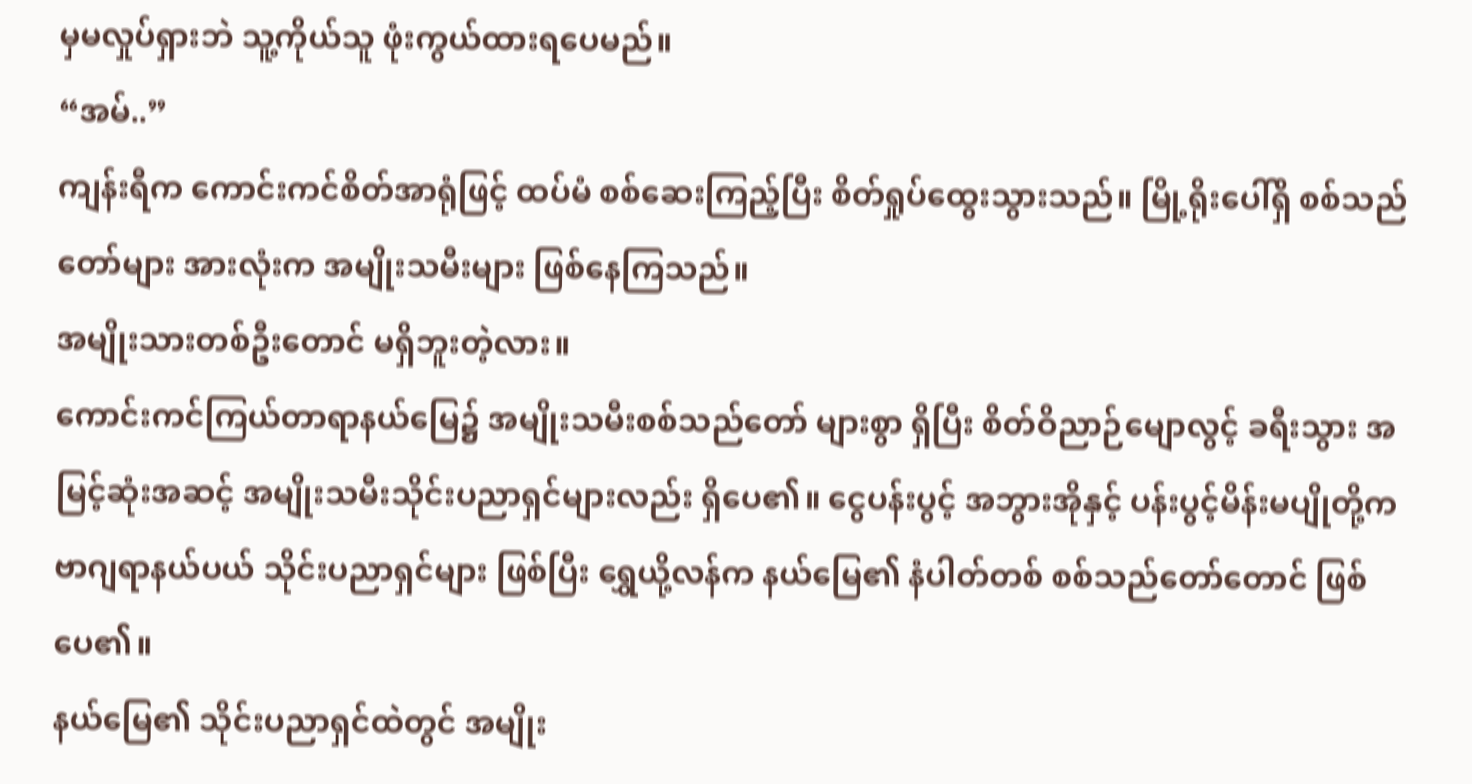မှမလှုပ်ရှားဘဲ သူ့ကိုယ်သူ ဖုံးကွယ်ထားရပေမည်။
“အမ်..”
ကျန်းရီက ကောင်းကင်စိတ်အာရုံဖြင့် ထပ်မံ စစ်ဆေးကြည့်ပြီး စိတ်ရှုပ်ထွေးသွားသည်။ မြို့ရိုးပေါ်ရှိ စစ်သည်တော်များ အားလုံးက အမျိုးသမီးများ ဖြစ်နေကြသည်။
အမျိုးသားတစ်ဦးတောင် မရှိဘူးတဲ့လား။
ကောင်းကင်ကြယ်တာရာနယ်မြေ၌ အမျိုးသမီးစစ်သည်တော် များစွာ ရှိပြီး စိတ်ဝိညာဉ်မျောလွင့် ခရီးသွား အမြင့်ဆုံးအဆင့် အမျိုးသမီးသိုင်းပညာရှင်များလည်း ရှိပေ၏။ ငွေပန်းပွင့် အဘွားအိုနှင့် ပန်းပွင့်မိန်းမပျိုတို့က ဗာဂျရာနယ်ပယ် သိုင်းပညာရှင်များ ဖြစ်ပြီး ရွှေယို့လန်က နယ်မြေ၏ နံပါတ်တစ် စစ်သည်တော်တောင် ဖြစ်ပေ၏။
နယ်မြေ၏ သိုင်းပညာရှင်ထဲတွင် အမျိုး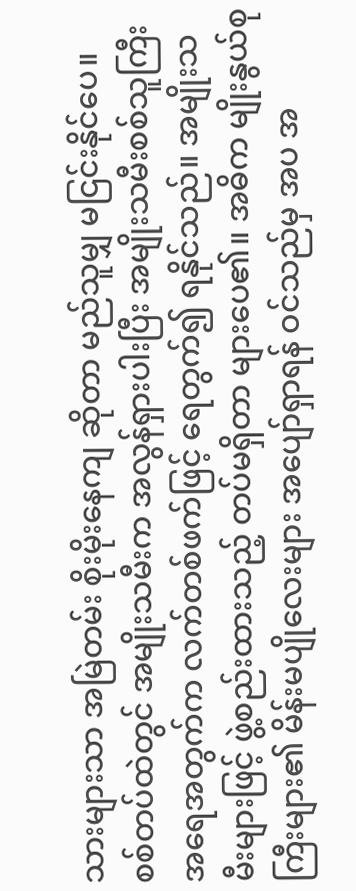သားများသာ အမြဲတမ်း စိုးမိုးနေကျ ဆိုတာ မည်သူမျှ မငြင်းနိုင်ပေ။ စစ်တပ်ထဲတွင် အမျိုးသမီးက အလွန်ရှားပါးပြီး အမျိုးသမီးစစ်သူကြီး အရေအတွက်က လက်တစ်ဖက်ဖြင့် ရေတွက်၍ ရနိုင်သည်။ အမျိုးသမီးများဖြင့် ဖွဲ့စည်းထားသည့် တပ်မရှိတာ များပေ၏။ အဓိက မျိုးနွယ်စုကြီးများ၏ မိန်းမပျိုလေးများ အပျော်ရှာရန် ဝင်သည်မှ အပ အ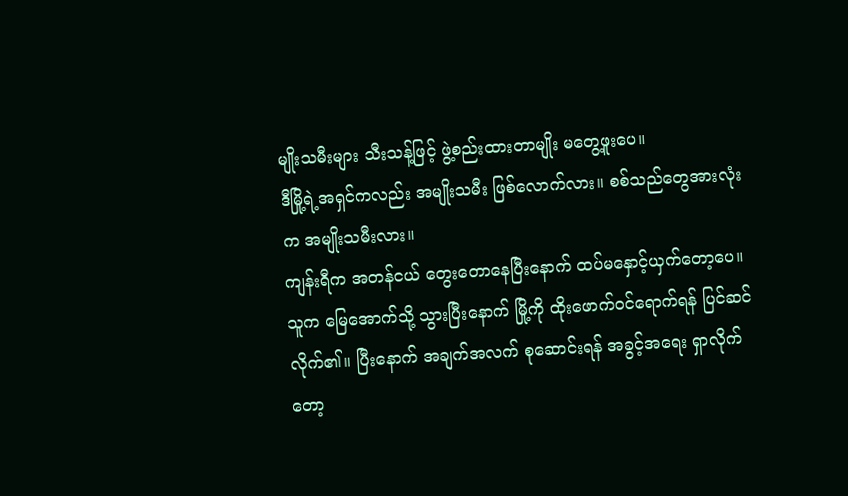မျိုးသမီးများ သီးသန့်ဖြင့် ဖွဲ့စည်းထားတာမျိုး မတွေ့ဖူးပေ။
ဒီမြို့ရဲ့အရှင်ကလည်း အမျိုးသမီး ဖြစ်လောက်လား။ စစ်သည်တွေအားလုံးက အမျိုးသမီးလား။
ကျန်းရီက အတန်ငယ် တွေးတောနေပြီးနောက် ထပ်မနှောင့်ယှက်တော့ပေ။ သူက မြေအောက်သို့ သွားပြီးနောက် မြို့ကို ထိုးဖောက်ဝင်ရောက်ရန် ပြင်ဆင်လိုက်၏။ ပြီးနောက် အချက်အလက် စုဆောင်းရန် အခွင့်အရေး ရှာလိုက်တော့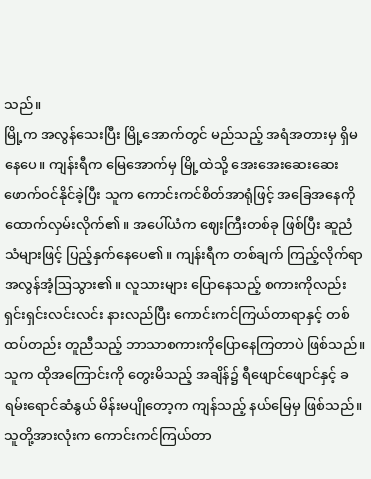သည်။
မြို့က အလွန်သေးပြီး မြို့အောက်တွင် မည်သည့် အရံအတားမှ ရှိမနေပေ။ ကျန်းရီက မြေအောက်မှ မြို့ထဲသို့ အေးအေးဆေးဆေး ဖောက်ဝင်နိုင်ခဲ့ပြီး သူက ကောင်းကင်စိတ်အာရုံဖြင့် အခြေအနေကို ထောက်လှမ်းလိုက်၏။ အပေါ်ယံက ဈေးကြီးတစ်ခု ဖြစ်ပြီး ဆူညံသံများဖြင့် ပြည့်နှက်နေပေ၏။ ကျန်းရီက တစ်ချက် ကြည့်လိုက်ရာ အလွန်အံ့ဩသွား၏။ လူသားများ ပြောနေသည့် စကားကိုလည်း ရှင်းရှင်းလင်းလင်း နားလည်ပြီး ကောင်းကင်ကြယ်တာရာနှင့် တစ်ထပ်တည်း တူညီသည့် ဘာသာစကားကိုပြောနေကြတာပဲ ဖြစ်သည်။
သူက ထိုအကြောင်းကို တွေးမိသည့် အချိန်၌ ရီဖျောင်ဖျောင်နှင့် ခရမ်းရောင်ဆံနွယ် မိန်းမပျိုတော့က ကျန်သည့် နယ်မြေမှ ဖြစ်သည်။ သူတို့အားလုံးက ကောင်းကင်ကြယ်တာ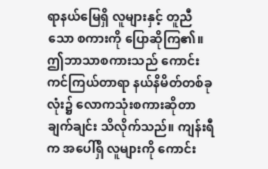ရာနယ်မြေရှိ လူများနှင့် တူညီသော စကားကို ပြောဆိုကြ၏။ ဤဘာသာစကားသည် ကောင်းကင်ကြယ်တာရာ နယ်နိမိတ်တစ်ခုလုံး၌ လောကသုံးစကားဆိုတာ ချက်ချင်း သိလိုက်သည်။ ကျန်းရီက အပေါ်ရှိ လူများကို ကောင်း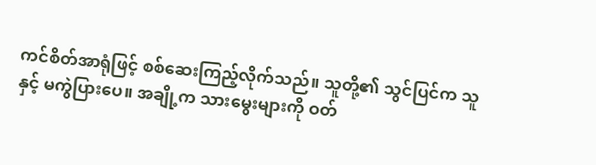ကင်စိတ်အာရုံဖြင့် စစ်ဆေးကြည့်လိုက်သည်။ သူတို့၏ သွင်ပြင်က သူနှင့် မကွဲပြားပေ။ အချို့က သားမွေးများကို ဝတ်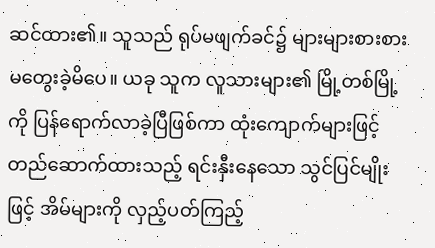ဆင်ထား၏။ သူသည် ရုပ်မဖျက်ခင်၌ များများစားစား မတွေးခဲ့မိပေ။ ယခု သူက လူသားများ၏ မြို့တစ်မြို့ကို ပြန်ရောက်လာခဲ့ပြီဖြစ်ကာ ထုံးကျောက်များဖြင့် တည်ဆောက်ထားသည့် ရင်းနှီးနေသော သွင်ပြင်မျိုးဖြင့် အိမ်များကို လှည့်ပတ်ကြည့်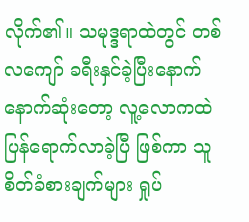လိုက်၏။ သမုဒ္ဒရာထဲတွင် တစ်လကျော် ခရီးနှင်ခဲ့ပြီးနောက် နောက်ဆုံးတော့ လူ့လောကထဲ ပြန်ရောက်လာခဲ့ပြီ ဖြစ်ကာ သူ စိတ်ခံစားချက်များ ရှုပ်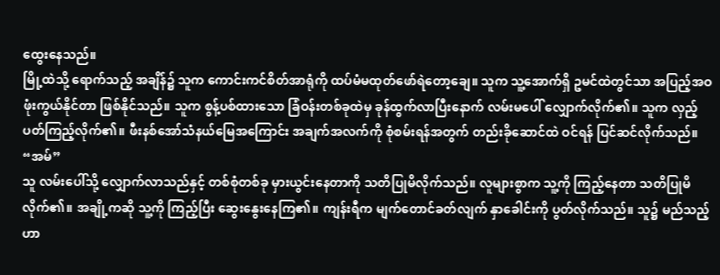ထွေးနေသည်။
မြို့ထဲသို့ ရောက်သည့် အချိန်၌ သူက ကောင်းကင်စိတ်အာရုံကို ထပ်မံမထုတ်ဖော်ရဲတော့ချေ။ သူက သူ့အောက်ရှိ ဥမင်ထဲတွင်သာ အပြည့်အဝ ဖုံးကွယ်နိုင်တာ ဖြစ်နိုင်သည်။ သူက စွန့်ပစ်ထားသော ခြံဝန်းတစ်ခုထဲမှ ခုန်ထွက်လာပြီးနောက် လမ်းမပေါ် လျှောက်လိုက်၏။ သူက လှည့်ပတ်ကြည့်လိုက်၏။ ဖီးနစ်အော်သံနယ်မြေအကြောင်း အချက်အလက်ကို စုံစမ်းရန်အတွက် တည်းခိုဆောင်ထဲ ဝင်ရန် ပြင်ဆင်လိုက်သည်။
“အမ်”
သူ လမ်းပေါ်သို့ လျှောက်လာသည်နှင့် တစ်စုံတစ်ခု မှားယွင်းနေတာကို သတိပြုမိလိုက်သည်။ လူများစွာက သူ့ကို ကြည့်နေတာ သတိပြုမိလိုက်၏။ အချို့ကဆို သူ့ကို ကြည့်ပြီး ဆွေးနွေးနေကြ၏။ ကျန်းရီက မျက်တောင်ခတ်လျက် နှာခေါင်းကို ပွတ်လိုက်သည်။ သူ၌ မည်သည့်ဟာ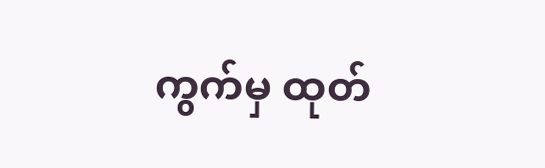ကွက်မှ ထုတ်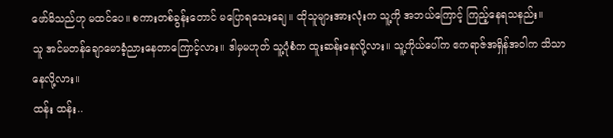ဖော်မိသည်ဟု မထင်ပေ။ စကားတစ်ခွန်းတောင် မပြောရသေးချေ။ ထိုသူများအားလုံးက သူ့ကို အဘယ်ကြောင့် ကြည့်နေရသနည်း။
သူ အင်မတန်ချောမောခံ့ညားနေတာကြောင့်လား။ ဒါမှမဟုတ် သူ့ပုံစံက ထူးဆန်းနေလို့လား။ သူ့ကိုယ်ပေါ်က ဧကရာဇ်အရှိန်အဝါက သိသာနေလို့လား။
ထန်း ထန်း..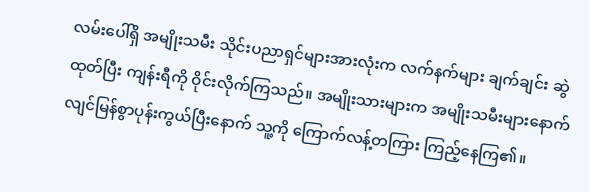လမ်းပေါ်ရှိ အမျိုးသမီး သိုင်းပညာရှင်များအားလုံးက လက်နက်များ ချက်ချင်း ဆွဲထုတ်ပြီး ကျန်းရီကို ဝိုင်းလိုက်ကြသည်။ အမျိုးသားများက အမျိုးသမီးများနောက် လျင်မြန်စွာပုန်းကွယ်ပြီးနောက် သူ့ကို ကြောက်လန့်တကြား ကြည့်နေကြ၏။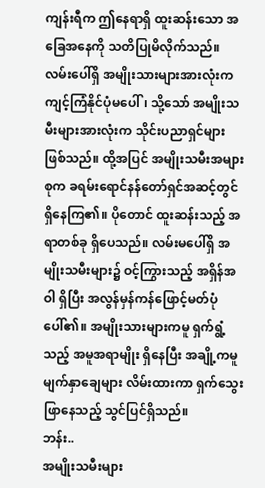ကျန်းရီက ဤနေရာရှိ ထူးဆန်းသော အခြေအနေကို သတိပြုမိလိုက်သည်။ လမ်းပေါ်ရှိ အမျိုးသားများအားလုံးက ကျင့်ကြံနိုင်ပုံမပေါ်၊ သို့သော် အမျိုးသမီးများအားလုံးက သိုင်းပညာရှင်များ ဖြစ်သည်။ ထို့အပြင် အမျိုးသမီးအများစုက ခရမ်းရောင်နန်တော်ရှင်အဆင့်တွင် ရှိနေကြ၏။ ပိုတောင် ထူးဆန်းသည့် အရာတစ်ခု ရှိပေသည်။ လမ်းမပေါ်ရှိ အမျိုးသမီးများ၌ ဝင့်ကြွားသည့် အရှိန်အဝါ ရှိပြီး အလွန်မှန်ကန်ဖြောင့်မတ်ပုံပေါ်၏။ အမျိုးသားများကမူ ရှက်ရွံ့သည့် အမူအရာမျိုး ရှိနေပြီး အချို့ကမူ မျက်နှာချေများ လိမ်းထားကာ ရှက်သွေးဖြာနေသည့် သွင်ပြင်ရှိသည်။
ဘန်း..
အမျိုးသမီးများ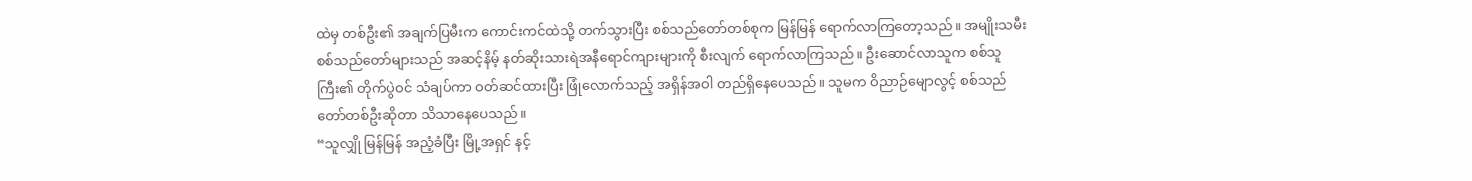ထဲမှ တစ်ဦး၏ အချက်ပြမီးက ကောင်းကင်ထဲသို့ တက်သွားပြီး စစ်သည်တော်တစ်စုက မြန်မြန် ရောက်လာကြတော့သည်။ အမျိုးသမီးစစ်သည်တော်များသည် အဆင့်နိမ့် နတ်ဆိုးသားရဲအနီရောင်ကျားများကို စီးလျက် ရောက်လာကြသည်။ ဦးဆောင်လာသူက စစ်သူကြီး၏ တိုက်ပွဲဝင် သံချပ်ကာ ဝတ်ဆင်ထားပြီး ဖြုံလောက်သည့် အရှိန်အဝါ တည်ရှိနေပေသည်။ သူမက ဝိညာဉ်မျောလွင့် စစ်သည်တော်တစ်ဦးဆိုတာ သိသာနေပေသည်။
“သူလျှို မြန်မြန် အညံ့ခံပြီး မြို့အရှင် နင့်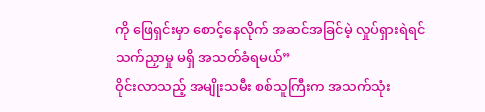ကို ဖြေရှင်းမှာ စောင့်နေလိုက် အဆင်အခြင်မဲ့ လှုပ်ရှားရဲရင် သက်ညှာမှု မရှိ အသတ်ခံရမယ်”
ဝိုင်းလာသည့် အမျိုးသမီး စစ်သူကြီးက အသက်သုံး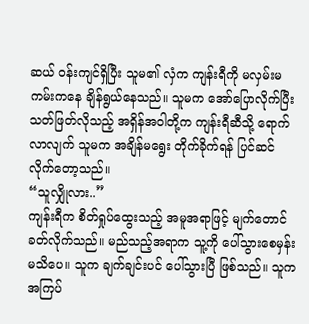ဆယ် ဝန်းကျင်ရှိပြီး သူမ၏ လှံက ကျန်းရီကို မလှမ်းမကမ်းကနေ ချိန်ရွယ်နေသည်။ သူမက အော်ပြောလိုက်ပြီး သတ်ဖြတ်လိုသည့် အရှိန်အဝါတို့က ကျန်းရီဆီသို့ ရောက်လာလျက် သူမက အချိန်မရွေး တိုက်ခိုက်ရန် ပြင်ဆင်လိုက်တော့သည်။
“သူလျှိုလား..”
ကျန်းရီက စိတ်ရှုပ်ထွေးသည့် အမူအရာဖြင့် မျက်တောင်ခတ်လိုက်သည်။ မည်သည့်အရာက သူ့ကို ပေါ်သွားစေမှန်း မသိပေ။ သူက ချက်ချင်းပင် ပေါ်သွားပြီ ဖြစ်သည်။ သူက အကြပ်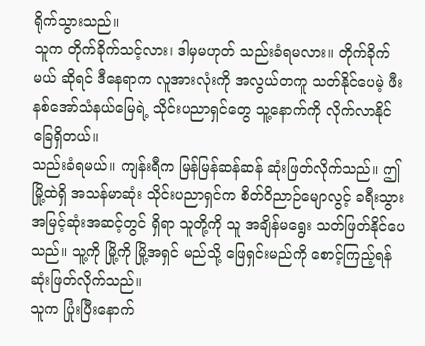ရိုက်သွားသည်။
သူက တိုက်ခိုက်သင့်လား၊ ဒါမှမဟုတ် သည်းခံရမလား။ တိုက်ခိုက်မယ် ဆိုရင် ဒီနေရာက လူအားလုံးကို အလွယ်တကူ သတ်နိုင်ပေမဲ့ ဖီးနစ်အော်သံနယ်မြေရဲ့ သိုင်းပညာရှင်တွေ သူ့နောက်ကို လိုက်လာနိုင်ခြေရှိတယ်။
သည်းခံရမယ်။ ကျန်းရီက မြန်မြန်ဆန်ဆန် ဆုံးဖြတ်လိုက်သည်။ ဤမြို့ထဲရှိ အသန်မာဆုံး သိုင်းပညာရှင်က စိတ်ဝိညာဉ်မျောလွင့် ခရီးသွား အမြင့်ဆုံးအဆင့်တွင် ရှိရာ သူတို့ကို သူ အချိန်မရွေး သတ်ဖြတ်နိုင်ပေသည်။ သူ့ကို မြို့ကို မြို့အရှင် မည်သို့ ဖြေရှင်းမည်ကို စောင့်ကြည့်ရန် ဆုံးဖြတ်လိုက်သည်။
သူက ပြုံးပြီးနောက်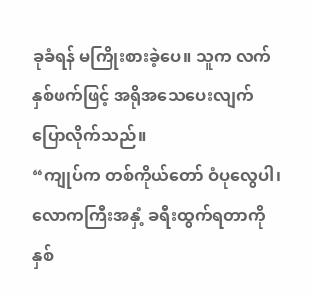ခုခံရန် မကြိုးစားခဲ့ပေ။ သူက လက်နှစ်ဖက်ဖြင့် အရိုအသေပေးလျက် ပြောလိုက်သည်။
“ကျုပ်က တစ်ကိုယ်တော် ဝံပုလွေပါ၊ လောကကြီးအနှံ့ ခရီးထွက်ရတာကို နှစ်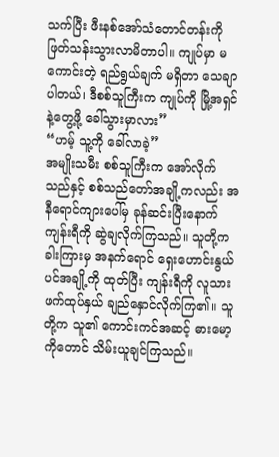သက်ပြီး ဖီးနစ်အော်သံတောင်တန်းကို ဖြတ်သန်းသွားလာမိတာပါ။ ကျုပ်မှာ မကောင်းတဲ့ ရည်ရွယ်ချက် မရှိတာ သေချာပါတယ်၊ ဒီစစ်သူကြီးက ကျုပ်ကို မြို့အရှင်နဲ့တွေ့ဖို့ ခေါ်သွားမှာလား”
“ဟမ့် သူ့ကို ခေါ်လာခဲ့”
အမျိုးသမီး စစ်သူကြီးက အော်လိုက်သည်နှင့် စစ်သည်တော်အချို့ကလည်း အနီရောင်ကျားပေါ်မှ ခုန်ဆင်းပြီးနောက် ကျန်းရီကို ဆွဲချလိုက်ကြသည်။ သူတို့က ခါးကြားမှ အနက်ရောင် ရှေးဟောင်းနွယ်ပင်အချို့ကို ထုတ်ပြီး ကျန်းရီကို လူသားဖက်ထုပ်နှယ် ချည်နှောင်လိုက်ကြ၏။ သူတို့က သူ၏ ကောင်းကင်အဆင့် ဓားမော့ကိုတောင် သိမ်းယူချင်ကြသည်။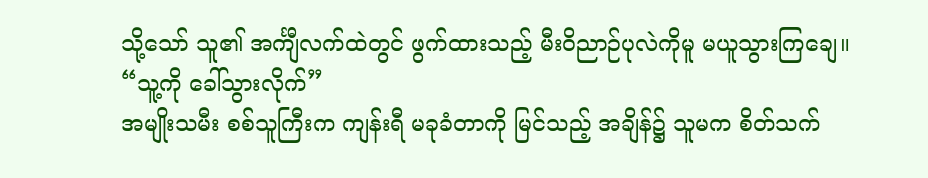သို့သော် သူ၏ အင်္ကျီလက်ထဲတွင် ဖွက်ထားသည့် မီးဝိညာဉ်ပုလဲကိုမူ မယူသွားကြချေ။
“သူ့ကို ခေါ်သွားလိုက်”
အမျိုးသမီး စစ်သူကြီးက ကျန်းရီ မခုခံတာကို မြင်သည့် အချိန်၌ သူမက စိတ်သက်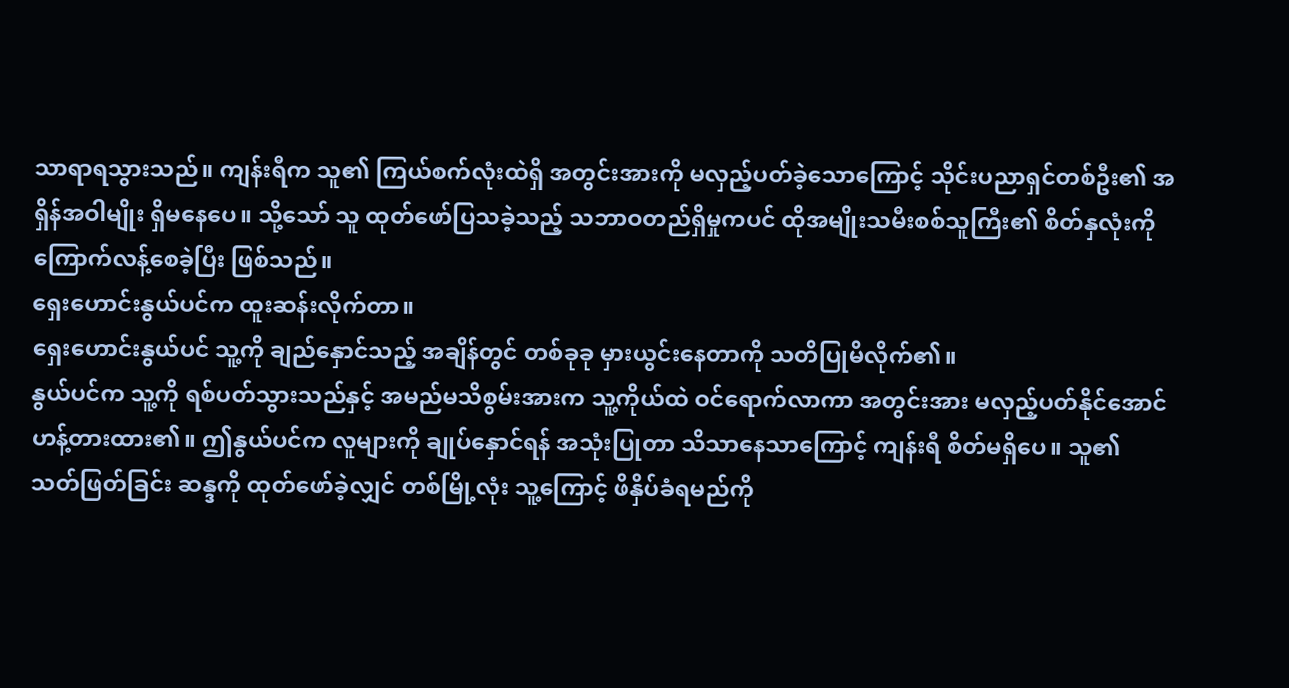သာရာရသွားသည်။ ကျန်းရီက သူ၏ ကြယ်စက်လုံးထဲရှိ အတွင်းအားကို မလှည့်ပတ်ခဲ့သောကြောင့် သိုင်းပညာရှင်တစ်ဦး၏ အရှိန်အဝါမျိုး ရှိမနေပေ။ သို့သော် သူ ထုတ်ဖော်ပြသခဲ့သည့် သဘာဝတည်ရှိမှုကပင် ထိုအမျိုးသမီးစစ်သူကြီး၏ စိတ်နှလုံးကို ကြောက်လန့်စေခဲ့ပြီး ဖြစ်သည်။
ရှေးဟောင်းနွယ်ပင်က ထူးဆန်းလိုက်တာ။
ရှေးဟောင်းနွယ်ပင် သူ့ကို ချည်နှောင်သည့် အချိန်တွင် တစ်ခုခု မှားယွင်းနေတာကို သတိပြုမိလိုက်၏။
နွယ်ပင်က သူ့ကို ရစ်ပတ်သွားသည်နှင့် အမည်မသိစွမ်းအားက သူ့ကိုယ်ထဲ ဝင်ရောက်လာကာ အတွင်းအား မလှည့်ပတ်နိုင်အောင် ဟန့်တားထား၏။ ဤနွယ်ပင်က လူများကို ချုပ်နှောင်ရန် အသုံးပြုတာ သိသာနေသာကြောင့် ကျန်းရီ စိတ်မရှိပေ။ သူ၏ သတ်ဖြတ်ခြင်း ဆန္ဒကို ထုတ်ဖော်ခဲ့လျှင် တစ်မြို့လုံး သူ့ကြောင့် ဖိနှိပ်ခံရမည်ကို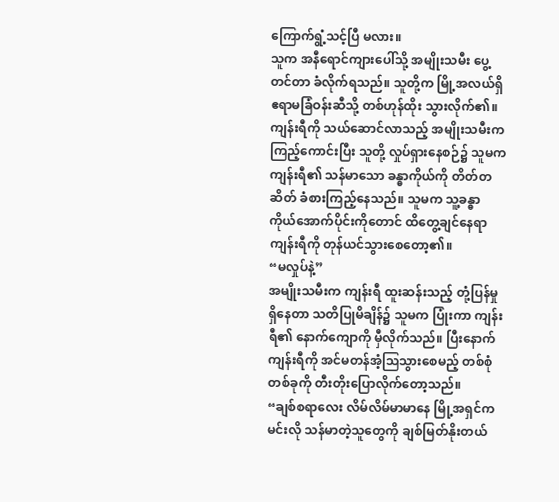ကြောက်ရွံ့သင့်ပြီ မလား။
သူက အနီရောင်ကျားပေါ်သို့ အမျိုးသမီး ပွေ့တင်တာ ခံလိုက်ရသည်။ သူတို့က မြို့အလယ်ရှိ ဧရာမခြံဝန်းဆီသို့ တစ်ဟုန်ထိုး သွားလိုက်၏။ ကျန်းရီကို သယ်ဆောင်လာသည့် အမျိုးသမီးက ကြည့်ကောင်းပြီး သူတို့ လှုပ်ရှားနေစဉ်၌ သူမက ကျန်းရီ၏ သန်မာသော ခန္ဓာကိုယ်ကို တိတ်တဆိတ် ခံစားကြည့်နေသည်။ သူမက သူ့ခန္ဓာကိုယ်အောက်ပိုင်းကိုတောင် ထိတွေ့ချင်နေရာ ကျန်းရီကို တုန်ယင်သွားစေတော့၏။
“မလှုပ်နဲ့”
အမျိုးသမီးက ကျန်းရီ ထူးဆန်းသည့် တုံ့ပြန်မှု ရှိနေတာ သတိပြုမိချိန်၌ သူမက ပြုံးကာ ကျန်းရီ၏ နောက်ကျောကို မှီလိုက်သည်။ ပြီးနောက် ကျန်းရီကို အင်မတန်အံ့ဩသွားစေမည့် တစ်စုံတစ်ခုကို တီးတိုးပြောလိုက်တော့သည်။
“ချစ်စရာလေး လိမ်လိမ်မာမာနေ မြို့အရှင်က မင်းလို သန်မာတဲ့သူတွေကို ချစ်မြတ်နိုးတယ်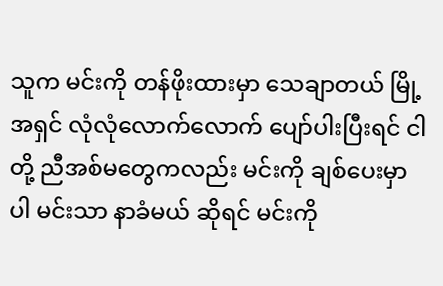သူက မင်းကို တန်ဖိုးထားမှာ သေချာတယ် မြို့အရှင် လုံလုံလောက်လောက် ပျော်ပါးပြီးရင် ငါတို့ ညီအစ်မတွေကလည်း မင်းကို ချစ်ပေးမှာပါ မင်းသာ နာခံမယ် ဆိုရင် မင်းကို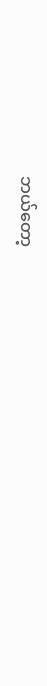ဘယ်တော့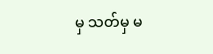မှ သတ်မှ မ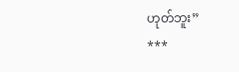ဟုတ်ဘူး”
***